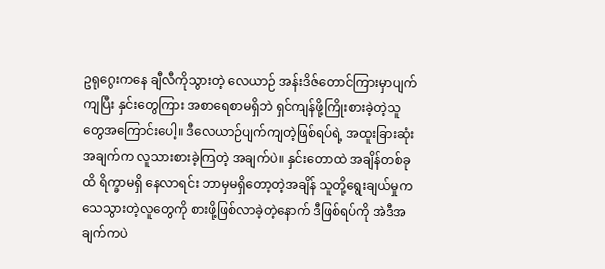ဥရုဂွေးကနေ ချီလီကိုသွားတဲ့ လေယာဉ် အန်းဒိဇ်တောင်ကြားမှာပျက်ကျပြီး နှင်းတွေကြား အစာရေစာမရှိဘဲ ရှင်ကျန်ဖို့ကြိုးစားခဲ့တဲ့သူတွေအကြောင်းပေါ့။ ဒီလေယာဉ်ပျက်ကျတဲ့ဖြစ်ရပ်ရဲ့ အထူးခြားဆုံးအချက်က လူသားစားခဲ့ကြတဲ့ အချက်ပဲ။ နှင်းတောထဲ အချိန်တစ်ခုထိ ရိက္ခာမရှိ နေလာရင်း ဘာမှမရှိတော့တဲ့အချိန် သူတို့ရွေးချယ်မှုက သေသွားတဲ့လူတွေကို စားဖို့ဖြစ်လာခဲ့တဲ့နောက် ဒီဖြစ်ရပ်ကို အဲဒီအချက်ကပဲ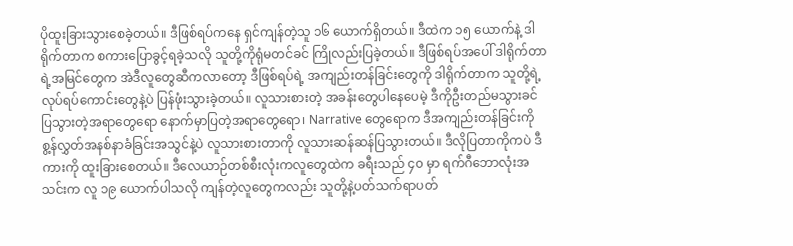ပိုထူးခြားသွားစေခဲ့တယ်။ ဒီဖြစ်ရပ်ကနေ ရှင်ကျန်တဲ့သူ ၁၆ ယောက်ရှိတယ်။ ဒီထဲက ၁၅ ယောက်နဲ့ ဒါရိုက်တာက စကားပြောခွင့်ရခဲ့သလို သူတို့ကိုရုံမတင်ခင် ကြိုလည်းပြခဲ့တယ်။ ဒီဖြစ်ရပ်အပေါ် ဒါရိုက်တာရဲ့အမြင်တွေက အဲဒီလူတွေဆီကလာတော့ ဒီဖြစ်ရပ်ရဲ့ အကျည်းတန်ခြင်းတွေကို ဒါရိုက်တာက သူတို့ရဲ့လုပ်ရပ်ကောင်းတွေနဲ့ပဲ ပြန်ဖုံးသွားခဲ့တယ်။ လူသားစားတဲ့ အခန်းတွေပါနေပေမဲ့ ဒီကိုဦးတည်မသွားခင် ပြသွားတဲ့အရာတွေရော နောက်မှာပြတဲ့အရာတွေရော၊ Narrative တွေရောက ဒီအကျည်းတန်ခြင်းကို စွ့န်လွှတ်အနစ်နာခံခြင်းအသွင်နဲ့ပဲ လူသားစားတာကို လူသားဆန်ဆန်ပြသွားတယ်။ ဒီလိုပြတာကိုကပဲ ဒီကားကို ထူးခြားစေတယ်။ ဒီလေယာဉ်တစ်စီးလုံးကလူတွေထဲက ခရီးသည် ၄၀ မှာ ရက်ဂီဘောလုံးအသင်းက လူ ၁၉ ယောက်ပါသလို ကျန်တဲ့လူတွေကလည်း သူတို့နဲ့ပတ်သက်ရာပတ်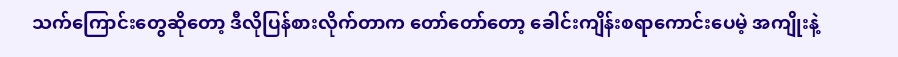သက်ကြောင်းတွေဆိုတော့ ဒီလိုပြန်စားလိုက်တာက တော်တော်တော့ ခေါင်းကျိန်းစရာကောင်းပေမဲ့ အကျိုးနဲ့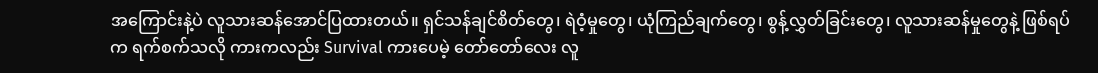အကြောင်းနဲ့ပဲ လူသားဆန်အောင်ပြထားတယ်။ ရှင်သန်ချင်စိတ်တွေ၊ ရဲဝံ့မှုတွေ၊ ယုံကြည်ချက်တွေ၊ စွန့်လွှတ်ခြင်းတွေ၊ လူသားဆန်မှုတွေနဲ့ ဖြစ်ရပ်က ရက်စက်သလို ကားကလည်း Survival ကားပေမဲ့ တော်တော်လေး လူ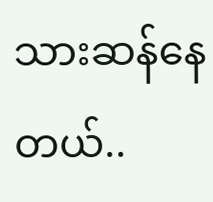သားဆန်နေတယ်..